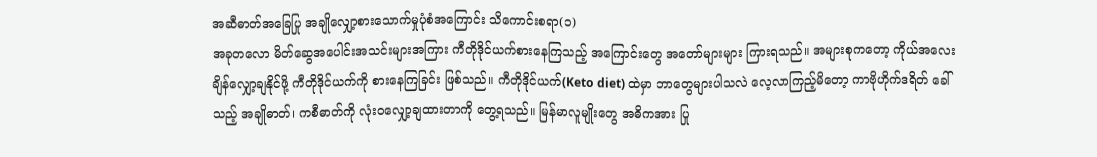အဆီဓာတ်အခြေပြု အချိုလျှော့စားသောက်မှုပုံစံအကြောင်း သိကောင်းစရာ(၁)
အခုတလော မိတ်ဆွေအပေါင်းအသင်းများအကြား ကီတိုဒိုင်ယက်စားနေကြသည့် အကြောင်းတွေ အတော်များများ ကြားရသည်။ အများစုကတော့ ကိုယ်အလေးချိန်လျှော့ချနိုင်ဖို့ ကီတိုဒိုင်ယက်ကို စားနေကြခြင်း ဖြစ်သည်။ ကီတိုဒိုင်ယက်(Keto diet) ထဲမှာ ဘာတွေများပါသလဲ လေ့လာကြည့်မိတော့ ကာဗိုဟိုက်ဒရိတ် ခေါ်သည့် အချိုဓာတ်၊ ကစီဓာတ်ကို လုံးဝလျှော့ချထားတာကို တွေ့ရသည်။ မြန်မာလူမျိုးတွေ အဓိကအား ပြု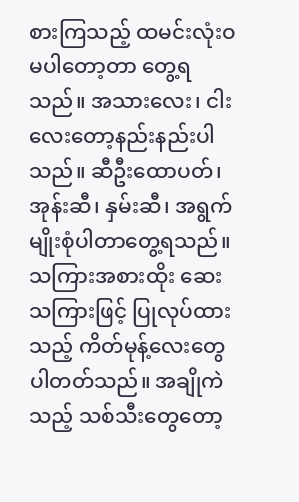စားကြသည့် ထမင်းလုံးဝမပါတော့တာ တွေ့ရသည်။ အသားလေး၊ ငါးလေးတော့နည်းနည်းပါသည်။ ဆီဦးထောပတ်၊ အုန်းဆီ၊ နှမ်းဆီ၊ အရွက်မျိုးစုံပါတာတွေ့ရသည်။ သကြားအစားထိုး ဆေးသကြားဖြင့် ပြုလုပ်ထားသည့် ကိတ်မုန့်လေးတွေ ပါတတ်သည်။ အချိုကဲသည့် သစ်သီးတွေတော့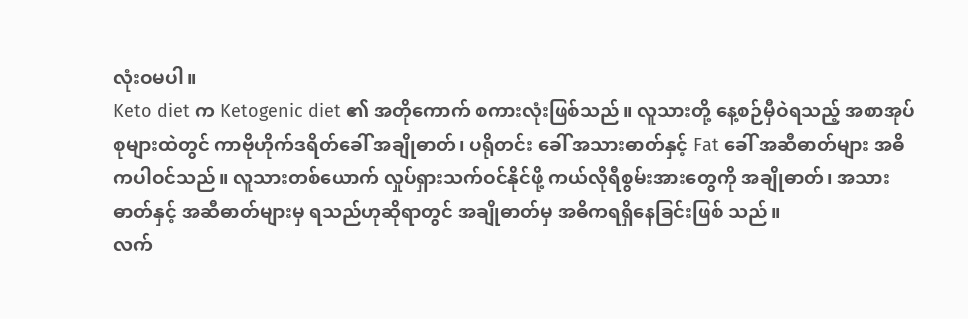လုံးဝမပါ။
Keto diet က Ketogenic diet ၏ အတိုကောက် စကားလုံးဖြစ်သည်။ လူသားတို့ နေ့စဉ်မှီဝဲရသည့် အစာအုပ်စုများထဲတွင် ကာဗိုဟိုက်ဒရိတ်ခေါ် အချိုဓာတ်၊ ပရိုတင်း ခေါ် အသားဓာတ်နှင့် Fat ခေါ် အဆီဓာတ်များ အဓိကပါဝင်သည်။ လူသားတစ်ယောက် လှုပ်ရှားသက်ဝင်နိုင်ဖို့ ကယ်လိုရီစွမ်းအားတွေကို အချိုဓာတ်၊ အသားဓာတ်နှင့် အဆီဓာတ်များမှ ရသည်ဟုဆိုရာတွင် အချိုဓာတ်မှ အဓိကရရှိနေခြင်းဖြစ် သည်။
လက်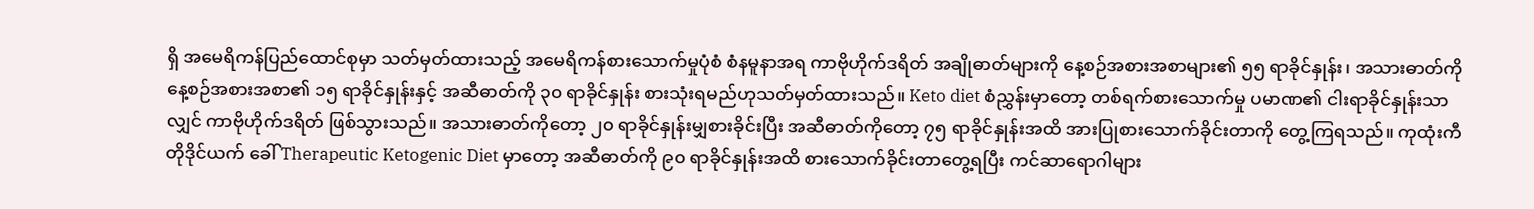ရှိ အမေရိကန်ပြည်ထောင်စုမှာ သတ်မှတ်ထားသည့် အမေရိကန်စားသောက်မှုပုံစံ စံနမူနာအရ ကာဗိုဟိုက်ဒရိတ် အချိုဓာတ်များကို နေ့စဉ်အစားအစာများ၏ ၅၅ ရာခိုင်နှုန်း၊ အသားဓာတ်ကို နေ့စဉ်အစားအစာ၏ ၁၅ ရာခိုင်နှုန်းနှင့် အဆီဓာတ်ကို ၃၀ ရာခိုင်နှုန်း စားသုံးရမည်ဟုသတ်မှတ်ထားသည်။ Keto diet စံညွှန်းမှာတော့ တစ်ရက်စားသောက်မှု ပမာဏ၏ ငါးရာခိုင်နှုန်းသာလျှင် ကာဗိုဟိုက်ဒရိတ် ဖြစ်သွားသည်။ အသားဓာတ်ကိုတော့ ၂၀ ရာခိုင်နှုန်းမျှစားခိုင်းပြီး အဆီဓာတ်ကိုတော့ ၇၅ ရာခိုင်နှုန်းအထိ အားပြုစားသောက်ခိုင်းတာကို တွေ့ကြရသည်။ ကုထုံးကီတိုဒိုင်ယက် ခေါ် Therapeutic Ketogenic Diet မှာတော့ အဆီဓာတ်ကို ၉၀ ရာခိုင်နှုန်းအထိ စားသောက်ခိုင်းတာတွေ့ရပြီး ကင်ဆာရောဂါများ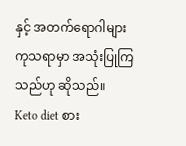နှင့် အတက်ရောဂါများကုသရာမှာ အသုံးပြုကြသည်ဟု ဆိုသည်။
Keto diet စား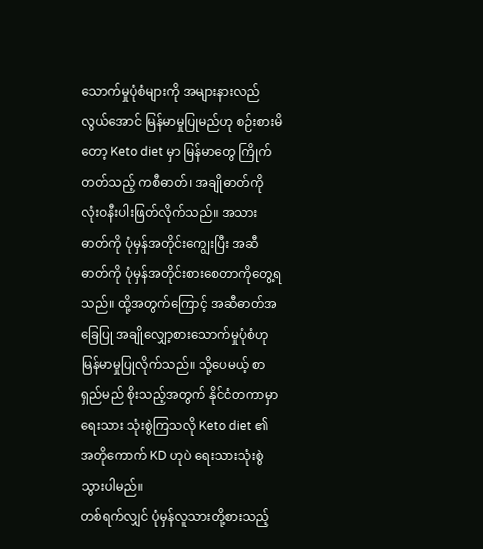သောက်မှုပုံစံများကို အများနားလည်လွယ်အောင် မြန်မာမှုပြုမည်ဟု စဉ်းစားမိတော့ Keto diet မှာ မြန်မာတွေ ကြိုက်တတ်သည့် ကစီဓာတ်၊ အချိုဓာတ်ကို လုံးဝနီးပါးဖြတ်လိုက်သည်။ အသားဓာတ်ကို ပုံမှန်အတိုင်းကျွေးပြီး အဆီဓာတ်ကို ပုံမှန်အတိုင်းစားစေတာကိုတွေ့ရသည်။ ထို့အတွက်ကြောင့် အဆီဓာတ်အခြေပြု အချိုလျှော့စားသောက်မှုပုံစံဟု မြန်မာမှုပြုလိုက်သည်။ သို့ပေမယ့် စာရှည်မည် စိုးသည့်အတွက် နိုင်ငံတကာမှာရေးသား သုံးစွဲကြသလို Keto diet ၏ အတိုကောက် KD ဟုပဲ ရေးသားသုံးစွဲသွားပါမည်။
တစ်ရက်လျှင် ပုံမှန်လူသားတို့စားသည့်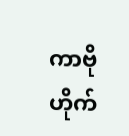ကာဗိုဟိုက်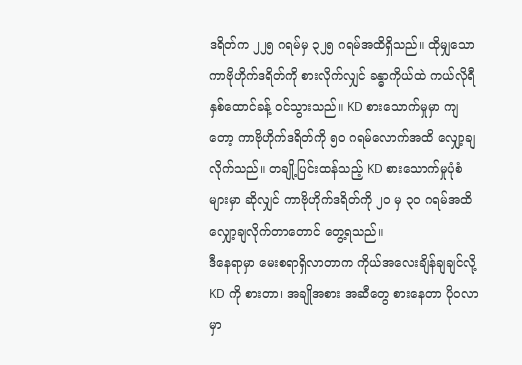ဒရိတ်က ၂၂၅ ဂရမ်မှ ၃၂၅ ဂရမ်အထိရှိသည်။ ထိုမျှသော ကာဗိုဟိုက်ဒရိတ်ကို စားလိုက်လျှင် ခန္ဓာကိုယ်ထဲ ကယ်လိုရီနှစ်ထောင်ခန့် ဝင်သွားသည်။ KD စားသောက်မှုမှာ ကျတော့ ကာဗိုဟိုက်ဒရိတ်ကို ၅၀ ဂရမ်လောက်အထိ လျှော့ချလိုက်သည်။ တချို့ပြင်းထန်သည့် KD စားသောက်မှုပုံစံများမှာ ဆိုလျှင် ကာဗိုဟိုက်ဒရိတ်ကို ၂၀ မှ ၃၀ ဂရမ်အထိ လျှော့ချလိုက်တာတောင် တွေ့ရသည်။
ဒီနေရာမှာ မေးစရာရှိလာတာက ကိုယ်အလေးချိန်ချချင်လို့ KD ကို စားတာ၊ အချိုအစား အဆီတွေ စားနေတာ ပိုဝလာမှာ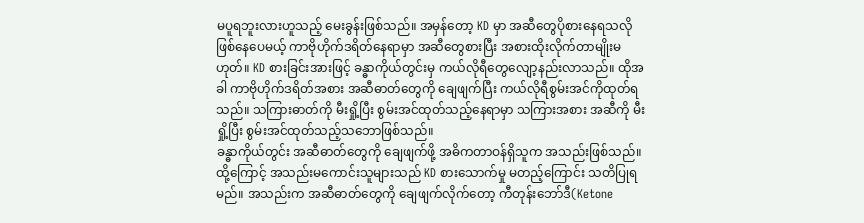မပူရဘူးလားဟူသည့် မေးခွန်းဖြစ်သည်။ အမှန်တော့ KD မှာ အဆီတွေပိုစားနေရသလိုဖြစ်နေပေမယ့် ကာဗိုဟိုက်ဒရိတ်နေရာမှာ အဆီတွေစားပြီး အစားထိုးလိုက်တာမျိုးမဟုတ်။ KD စားခြင်းအားဖြင့် ခန္ဓာကိုယ်တွင်းမှ ကယ်လိုရီတွေလျော့နည်းလာသည်။ ထိုအခါ ကာဗိုဟိုက်ဒရိတ်အစား အဆီဓာတ်တွေကို ချေဖျက်ပြီး ကယ်လိုရီစွမ်းအင်ကိုထုတ်ရသည်။ သကြားဓာတ်ကို မီးရှို့ပြီး စွမ်းအင်ထုတ်သည့်နေရာမှာ သကြားအစား အဆီကို မီးရှို့ပြီး စွမ်းအင်ထုတ်သည့်သဘောဖြစ်သည်။
ခန္ဓာကိုယ်တွင်း အဆီဓာတ်တွေကို ချေဖျက်ဖို့ အဓိကတာဝန်ရှိသူက အသည်းဖြစ်သည်။ ထို့ကြောင့် အသည်းမကောင်းသူများသည် KD စားသောက်မှု မတည့်ကြောင်း သတိပြုရမည်။ အသည်းက အဆီဓာတ်တွေကို ချေဖျက်လိုက်တော့ ကီတုန်းဘော်ဒီ(Ketone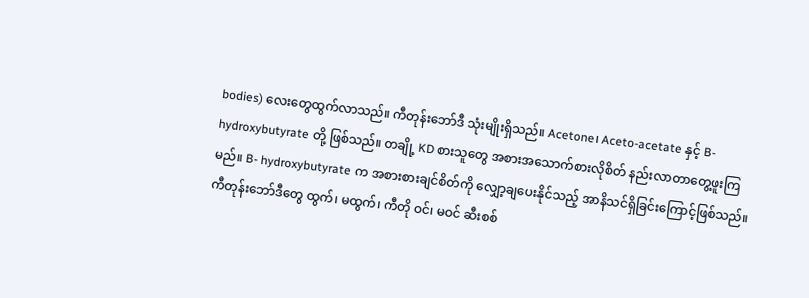bodies) လေးတွေထွက်လာသည်။ ကီတုန်းဘော်ဒီ သုံးမျိုးရှိသည်။ Acetone၊ Aceto-acetate နှင့် B- hydroxybutyrate တို့ ဖြစ်သည်။ တချို့ KD စားသူတွေ အစားအသောက်စားလိုစိတ် နည်းလာတာတွေ့ဖူးကြမည်။ B- hydroxybutyrate က အစားစားချင်စိတ်ကို လျှော့ချပေးနိုင်သည့် အာနိသင်ရှိခြင်းကြောင့်ဖြစ်သည်။ ကီတုန်းဘော်ဒီတွေ ထွက်၊ မထွက်၊ ကီတို ဝင်၊ မဝင် ဆီးစစ်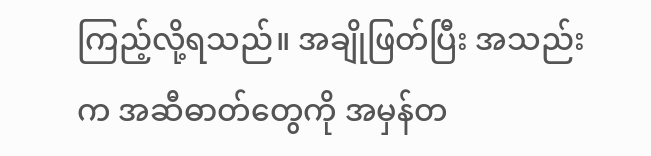ကြည့်လို့ရသည်။ အချိုဖြတ်ပြီး အသည်းက အဆီဓာတ်တွေကို အမှန်တ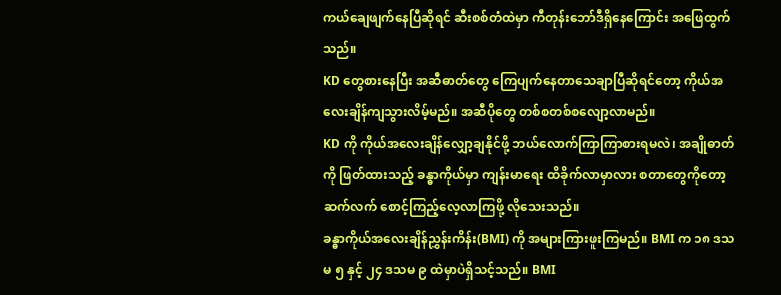ကယ်ချေဖျက်နေပြီဆိုရင် ဆီးစစ်တံထဲမှာ ကီတုန်းဘော်ဒီရှိနေကြောင်း အဖြေထွက်သည်။
KD တွေစားနေပြီး အဆီဓာတ်တွေ ကြေပျက်နေတာသေချာပြီဆိုရင်တော့ ကိုယ်အလေးချိန်ကျသွားလိမ့်မည်။ အဆီပိုတွေ တစ်စတစ်စလျော့လာမည်။
KD ကို ကိုယ်အလေးချိန်လျှော့ချနိုင်ဖို့ ဘယ်လောက်ကြာကြာစားရမလဲ၊ အချိုဓာတ်ကို ဖြတ်ထားသည့် ခန္ဓာကိုယ်မှာ ကျန်းမာရေး ထိခိုက်လာမှာလား စတာတွေကိုတော့ ဆက်လက် စောင့်ကြည့်လေ့လာကြဖို့ လိုသေးသည်။
ခန္ဓာကိုယ်အလေးချိန်ညွှန်းကိန်း(BMI) ကို အများကြားဖူးကြမည်။ BMI က ၁၈ ဒသမ ၅ နှင့် ၂၄ ဒသမ ၉ ထဲမှာပဲရှိသင့်သည်။ BMI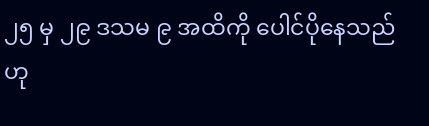၂၅ မှ ၂၉ ဒသမ ၉ အထိကို ပေါင်ပိုနေသည်ဟု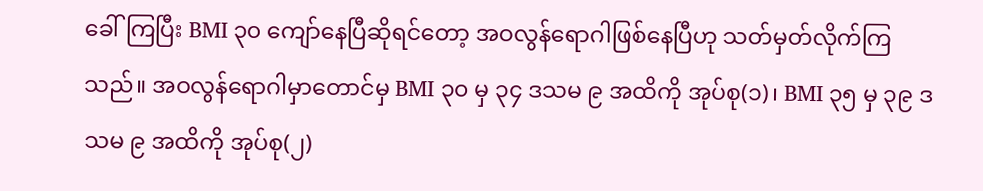ခေါ်ကြပြီး BMI ၃၀ ကျော်နေပြီဆိုရင်တော့ အဝလွန်ရောဂါဖြစ်နေပြီဟု သတ်မှတ်လိုက်ကြသည်။ အဝလွန်ရောဂါမှာတောင်မှ BMI ၃၀ မှ ၃၄ ဒသမ ၉ အထိကို အုပ်စု(၁)၊ BMI ၃၅ မှ ၃၉ ဒသမ ၉ အထိကို အုပ်စု(၂)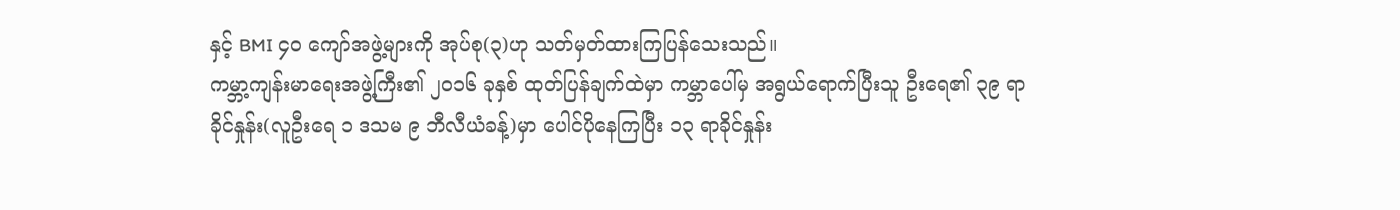နှင့် BMI ၄၀ ကျော်အဖွဲ့များကို အုပ်စု(၃)ဟု သတ်မှတ်ထားကြပြန်သေးသည်။
ကမ္ဘာ့ကျန်းမာရေးအဖွဲ့ကြီး၏ ၂၀၁၆ ခုနှစ် ထုတ်ပြန်ချက်ထဲမှာ ကမ္ဘာပေါ်မှ အရွယ်ရောက်ပြီးသူ ဦးရေ၏ ၃၉ ရာခိုင်နှုန်း(လူဦးရေ ၁ ဒသမ ၉ ဘီလီယံခန့်)မှာ ပေါင်ပိုနေကြပြီး ၁၃ ရာခိုင်နှုန်း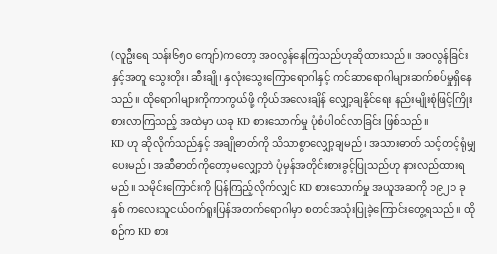(လူဦးရေ သန်း၆၅၀ ကျော်)ကတော့ အဝလွန်နေကြသည်ဟုဆိုထားသည်။ အဝလွန်ခြင်းနှင့်အတူ သွေးတိုး၊ ဆီးချို၊ နှလုံးသွေးကြောရောဂါနှင့် ကင်ဆာရောဂါများဆက်စပ်မှုရှိနေသည်။ ထိုရောဂါများကိုကာကွယ်ဖို့ ကိုယ်အလေးချိန် လျှော့ချနိုင်ရေး နည်းမျိုးစုံဖြင့်ကြိုးစားလာကြသည့် အထဲမှာ ယခု KD စားသောက်မှု ပုံစံပါဝင်လာခြင်း ဖြစ်သည်။
KD ဟု ဆိုလိုက်သည်နှင့် အချိုဓာတ်ကို သိသာစွာလျှော့ချမည်၊ အသားဓာတ် သင့်တင့်ရုံမျှပေးမည်၊ အဆီဓာတ်ကိုတော့မလျှော့ဘဲ ပုံမှန်အတိုင်းစားခွင့်ပြုသည်ဟု နားလည်ထားရမည်။ သမိုင်းကြောင်းကို ပြန်ကြည့်လိုက်လျှင် KD စားသောက်မှု အယူအဆကို ၁၉၂၁ ခုနှစ် ကလေးသူငယ်ဝက်ရူးပြန်အတက်ရောဂါမှာ စတင်အသုံးပြုခဲ့ကြောင်းတွေ့ရသည်။ ထိုစဉ်က KD စား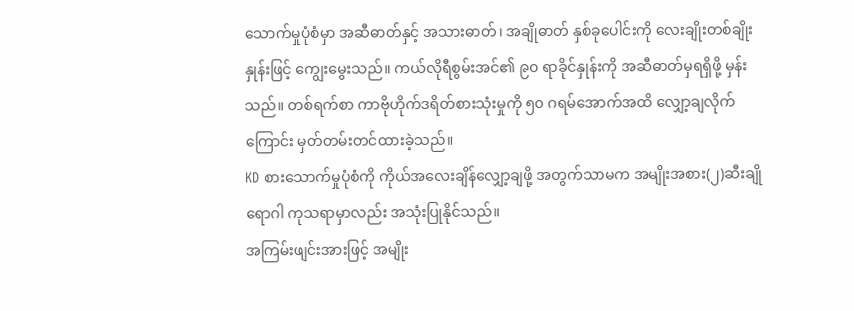သောက်မှုပုံစံမှာ အဆီဓာတ်နှင့် အသားဓာတ်၊ အချိုဓာတ် နှစ်ခုပေါင်းကို လေးချိုးတစ်ချိုးနှုန်းဖြင့် ကျွေးမွေးသည်။ ကယ်လိုရီစွမ်းအင်၏ ၉၀ ရာခိုင်နှုန်းကို အဆီဓာတ်မှရရှိဖို့ မှန်းသည်။ တစ်ရက်စာ ကာဗိုဟိုက်ဒရိတ်စားသုံးမှုကို ၅၀ ဂရမ်အောက်အထိ လျှော့ချလိုက်ကြောင်း မှတ်တမ်းတင်ထားခဲ့သည်။
KD စားသောက်မှုပုံစံကို ကိုယ်အလေးချိန်လျှော့ချဖို့ အတွက်သာမက အမျိုးအစား(၂)ဆီးချိုရောဂါ ကုသရာမှာလည်း အသုံးပြုနိုင်သည်။
အကြမ်းဖျင်းအားဖြင့် အမျိုး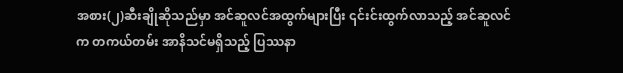အစား(၂)ဆီးချိုဆိုသည်မှာ အင်ဆူလင်အထွက်များပြီး ၎င်းင်းထွက်လာသည့် အင်ဆူလင်က တကယ်တမ်း အာနိသင်မရှိသည့် ပြဿနာ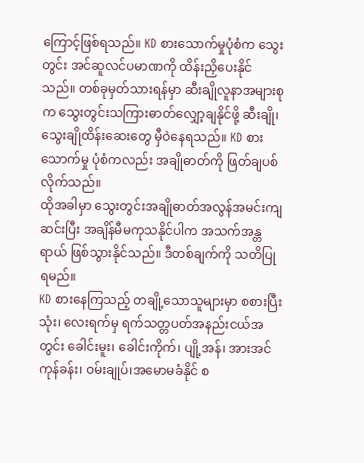ကြောင့်ဖြစ်ရသည်။ KD စားသောက်မှုပုံစံက သွေးတွင်း အင်ဆူလင်ပမာဏကို ထိန်းညှိပေးနိုင်သည်။ တစ်ခုမှတ်သားရန်မှာ ဆီးချိုလူနာအများစုက သွေးတွင်းသကြားဓာတ်လျှော့ချနိုင်ဖို့ ဆီးချို၊ သွေးချိုထိန်းဆေးတွေ မှီဝဲနေရသည်။ KD စားသောက်မှု ပုံစံကလည်း အချိုဓာတ်ကို ဖြတ်ချပစ်လိုက်သည်။
ထိုအခါမှာ သွေးတွင်းအချိုဓာတ်အလွန်အမင်းကျဆင်းပြီး အချိန်မီမကုသနိုင်ပါက အသက်အန္တရာယ် ဖြစ်သွားနိုင်သည်။ ဒီတစ်ချက်ကို သတိပြုရမည်။
KD စားနေကြသည့် တချို့သောသူများမှာ စစားပြီး သုံး၊ လေးရက်မှ ရက်သတ္တပတ်အနည်းငယ်အတွင်း ခေါင်းမူး၊ ခေါင်းကိုက်၊ ပျို့အန်၊ အားအင်ကုန်ခန်း၊ ဝမ်းချုပ်၊အမောမခံနိုင် စ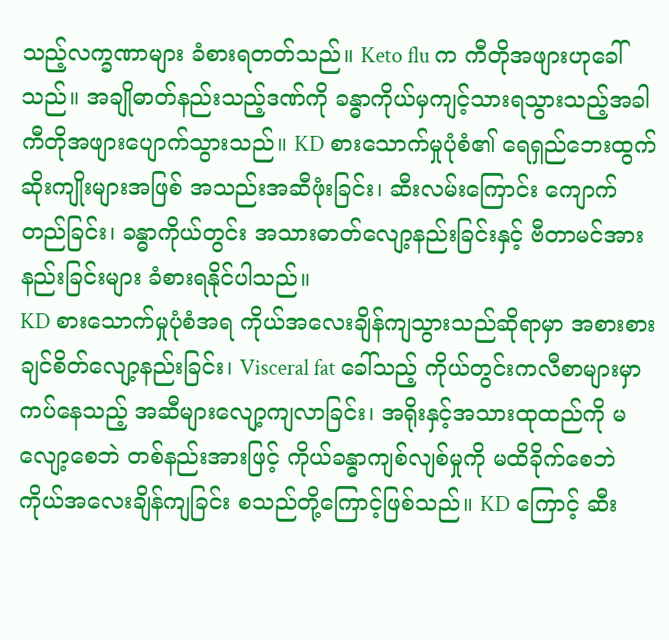သည့်လက္ခဏာများ ခံစားရတတ်သည်။ Keto flu က ကီတိုအဖျားဟုခေါ်သည်။ အချိုဓာတ်နည်းသည့်ဒဏ်ကို ခန္ဓာကိုယ်မှကျင့်သားရသွားသည့်အခါ ကီတိုအဖျားပျောက်သွားသည်။ KD စားသောက်မှုပုံစံ၏ ရေရှည်ဘေးထွက်ဆိုးကျိုးများအဖြစ် အသည်းအဆီဖုံးခြင်း၊ ဆီးလမ်းကြောင်း ကျောက်တည်ခြင်း၊ ခန္ဓာကိုယ်တွင်း အသားဓာတ်လျော့နည်းခြင်းနှင့် ဗီတာမင်အားနည်းခြင်းများ ခံစားရနိုင်ပါသည်။
KD စားသောက်မှုပုံစံအရ ကိုယ်အလေးချိန်ကျသွားသည်ဆိုရာမှာ အစားစားချင်စိတ်လျော့နည်းခြင်း၊ Visceral fat ခေါ်သည့် ကိုယ်တွင်းကလီစာများမှာ ကပ်နေသည့် အဆီများလျော့ကျလာခြင်း၊ အရိုးနှင့်အသားထုထည်ကို မလျော့စေဘဲ တစ်နည်းအားဖြင့် ကိုယ်ခန္ဓာကျစ်လျစ်မှုကို မထိခိုက်စေဘဲ ကိုယ်အလေးချိန်ကျခြင်း စသည်တို့ကြောင့်ဖြစ်သည်။ KD ကြောင့် ဆီး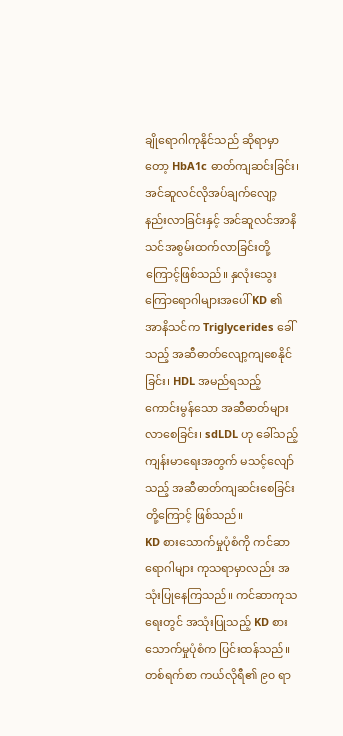ချိုရောဂါကုနိုင်သည် ဆိုရာမှာတော့ HbA1c ဓာတ်ကျဆင်းခြင်း၊ အင်ဆူလင်လိုအပ်ချက်လျော့နည်းလာခြင်းနှင့် အင်ဆူလင်အာနိသင်အစွမ်းထက်လာခြင်းတို့ကြောင့်ဖြစ်သည်။ နှလုံးသွေးကြောရောဂါများအပေါ် KD ၏ အာနိသင်က Triglycerides ခေါ်သည့် အဆီဓာတ်လျော့ကျစေနိုင်ခြင်း၊ HDL အမည်ရသည့် ကောင်းမွန်သော အဆီဓာတ်များလာစေခြင်း၊ sdLDL ဟု ခေါ်သည့် ကျန်းမာရေးအတွက် မသင့်လျော်သည့် အဆီဓာတ်ကျဆင်းစေခြင်းတို့ကြောင့် ဖြစ်သည်။
KD စားသောက်မှုပုံစံကို ကင်ဆာရောဂါများ ကုသရာမှာလည်း အသုံးပြုနေကြသည်။ ကင်ဆာကုသရေးတွင် အသုံးပြုသည့် KD စားသောက်မှုပုံစံက ပြင်းထန်သည်။ တစ်ရက်စာ ကယ်လိုရီ၏ ၉၀ ရာ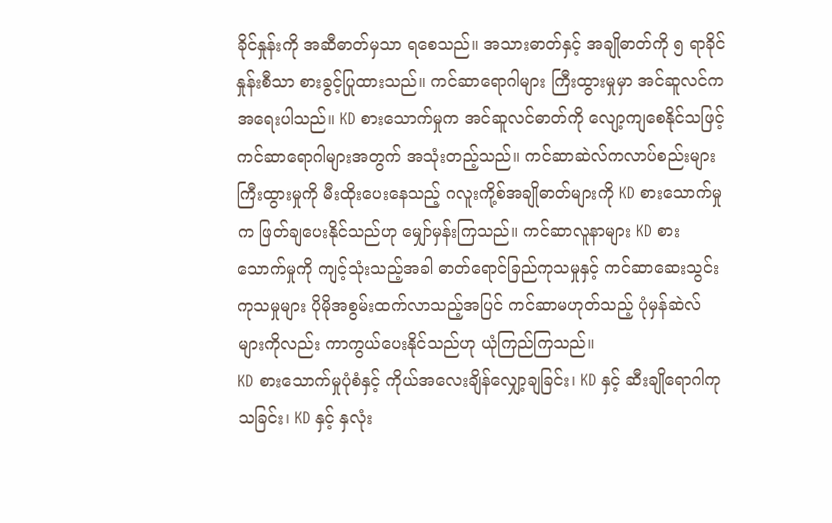ခိုင်နှုန်းကို အဆီဓာတ်မှသာ ရစေသည်။ အသားဓာတ်နှင့် အချိုဓာတ်ကို ၅ ရာခိုင်နှုန်းစီသာ စားခွင့်ပြုထားသည်။ ကင်ဆာရောဂါများ ကြီးထွားမှုမှာ အင်ဆူလင်က အရေးပါသည်။ KD စားသောက်မှုက အင်ဆူလင်ဓာတ်ကို လျော့ကျစေနိုင်သဖြင့် ကင်ဆာရောဂါများအတွက် အသုံးတည့်သည်။ ကင်ဆာဆဲလ်ကလာပ်စည်းများ ကြီးထွားမှုကို မီးထိုးပေးနေသည့် ဂလူးကို့စ်အချိုဓာတ်များကို KD စားသောက်မှုက ဖြတ်ချပေးနိုင်သည်ဟု မျှော်မှန်းကြသည်။ ကင်ဆာလူနာများ KD စားသောက်မှုကို ကျင့်သုံးသည့်အခါ ဓာတ်ရောင်ခြည်ကုသမှုနှင့် ကင်ဆာဆေးသွင်းကုသမှုများ ပိုမိုအစွမ်းထက်လာသည့်အပြင် ကင်ဆာမဟုတ်သည့် ပုံမှန်ဆဲလ်များကိုလည်း ကာကွယ်ပေးနိုင်သည်ဟု ယုံကြည်ကြသည်။
KD စားသောက်မှုပုံစံနှင့် ကိုယ်အလေးချိန်လျှော့ချခြင်း၊ KD နှင့် ဆီးချိုရောဂါကုသခြင်း၊ KD နှင့် နှလုံး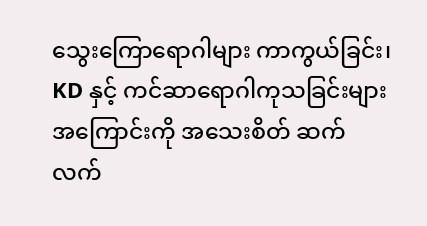သွေးကြောရောဂါများ ကာကွယ်ခြင်း၊ KD နှင့် ကင်ဆာရောဂါကုသခြင်းများ အကြောင်းကို အသေးစိတ် ဆက်လက်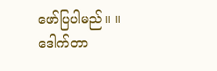ဖော်ပြပါမည်။ ။
ဒေါက်တာ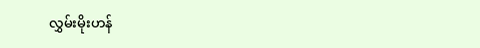လွှမ်းမိုးဟန်